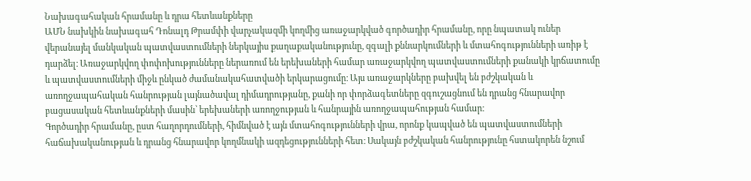Նախագահական հրամանը և դրա հետևանքները
ԱՄՆ նախկին նախագահ Դոնալդ Թրամփի վարչակազմի կողմից առաջարկված գործադիր հրամանը, որը նպատակ ուներ վերանայել մանկական պատվաստումների ներկայիս քաղաքականությունը, զգալի քննարկումների և մտահոգությունների առիթ է դարձել։ Առաջարկվող փոփոխությունները ներառում են երեխաների համար առաջարկվող պատվաստումների քանակի կրճատումը և պատվաստումների միջև ընկած ժամանակահատվածի երկարացումը։ Այս առաջարկները բախվել են բժշկական և առողջապահական հանրության լայնածավալ դիմադրությանը, քանի որ փորձագետները զգուշացնում են դրանց հնարավոր բացասական հետևանքների մասին՝ երեխաների առողջության և հանրային առողջապահության համար։
Գործադիր հրամանը, ըստ հաղորդումների, հիմնված է այն մտահոգությունների վրա, որոնք կապված են պատվաստումների հաճախականության և դրանց հնարավոր կողմնակի ազդեցությունների հետ։ Սակայն բժշկական հանրությունը հստակորեն նշում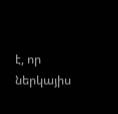է, որ ներկայիս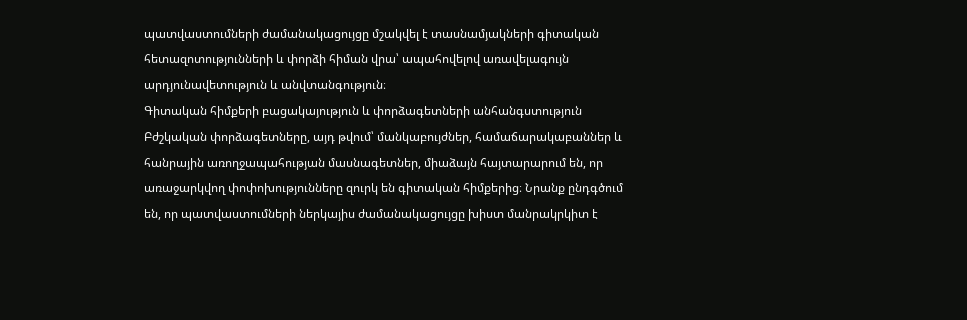պատվաստումների ժամանակացույցը մշակվել է տասնամյակների գիտական հետազոտությունների և փորձի հիման վրա՝ ապահովելով առավելագույն արդյունավետություն և անվտանգություն։
Գիտական հիմքերի բացակայություն և փորձագետների անհանգստություն
Բժշկական փորձագետները, այդ թվում՝ մանկաբույժներ, համաճարակաբաններ և հանրային առողջապահության մասնագետներ, միաձայն հայտարարում են, որ առաջարկվող փոփոխությունները զուրկ են գիտական հիմքերից։ Նրանք ընդգծում են, որ պատվաստումների ներկայիս ժամանակացույցը խիստ մանրակրկիտ է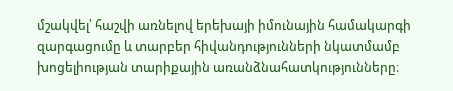մշակվել՝ հաշվի առնելով երեխայի իմունային համակարգի զարգացումը և տարբեր հիվանդությունների նկատմամբ խոցելիության տարիքային առանձնահատկությունները։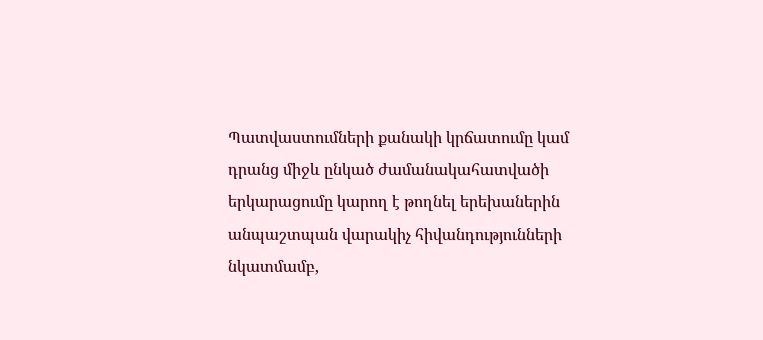Պատվաստումների քանակի կրճատումը կամ դրանց միջև ընկած ժամանակահատվածի երկարացումը կարող է թողնել երեխաներին անպաշտպան վարակիչ հիվանդությունների նկատմամբ,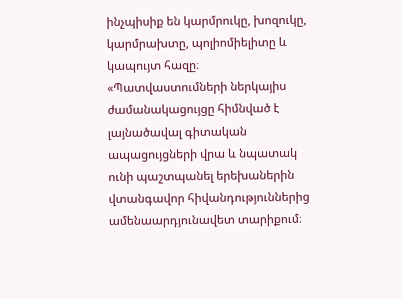ինչպիսիք են կարմրուկը, խոզուկը, կարմրախտը, պոլիոմիելիտը և կապույտ հազը։
«Պատվաստումների ներկայիս ժամանակացույցը հիմնված է լայնածավալ գիտական ապացույցների վրա և նպատակ ունի պաշտպանել երեխաներին վտանգավոր հիվանդություններից ամենաարդյունավետ տարիքում։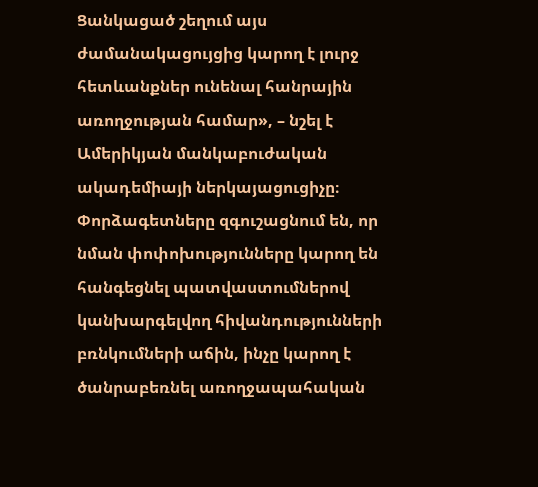Ցանկացած շեղում այս ժամանակացույցից կարող է լուրջ հետևանքներ ունենալ հանրային առողջության համար», – նշել է Ամերիկյան մանկաբուժական ակադեմիայի ներկայացուցիչը։
Փորձագետները զգուշացնում են, որ նման փոփոխությունները կարող են հանգեցնել պատվաստումներով կանխարգելվող հիվանդությունների բռնկումների աճին, ինչը կարող է ծանրաբեռնել առողջապահական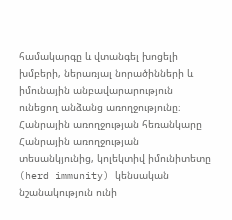համակարգը և վտանգել խոցելի խմբերի, ներառյալ նորածինների և իմունային անբավարարություն ունեցող անձանց առողջությունը։
Հանրային առողջության հեռանկարը
Հանրային առողջության տեսանկյունից, կոլեկտիվ իմունիտետը (herd immunity) կենսական նշանակություն ունի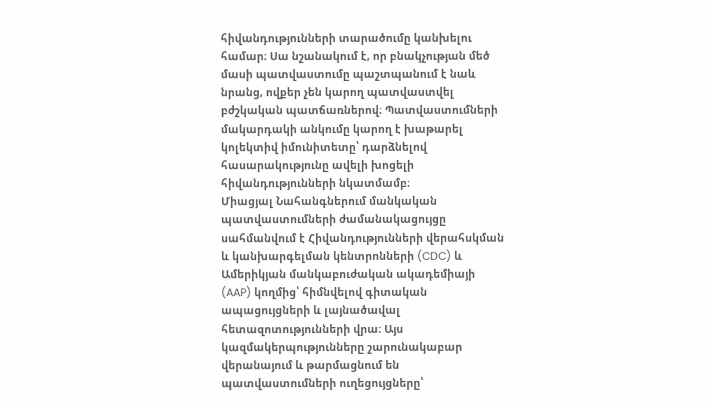հիվանդությունների տարածումը կանխելու համար։ Սա նշանակում է, որ բնակչության մեծ մասի պատվաստումը պաշտպանում է նաև նրանց, ովքեր չեն կարող պատվաստվել բժշկական պատճառներով։ Պատվաստումների մակարդակի անկումը կարող է խաթարել կոլեկտիվ իմունիտետը՝ դարձնելով հասարակությունը ավելի խոցելի հիվանդությունների նկատմամբ։
Միացյալ Նահանգներում մանկական պատվաստումների ժամանակացույցը սահմանվում է Հիվանդությունների վերահսկման և կանխարգելման կենտրոնների (CDC) և Ամերիկյան մանկաբուժական ակադեմիայի (AAP) կողմից՝ հիմնվելով գիտական ապացույցների և լայնածավալ հետազոտությունների վրա։ Այս կազմակերպությունները շարունակաբար վերանայում և թարմացնում են պատվաստումների ուղեցույցները՝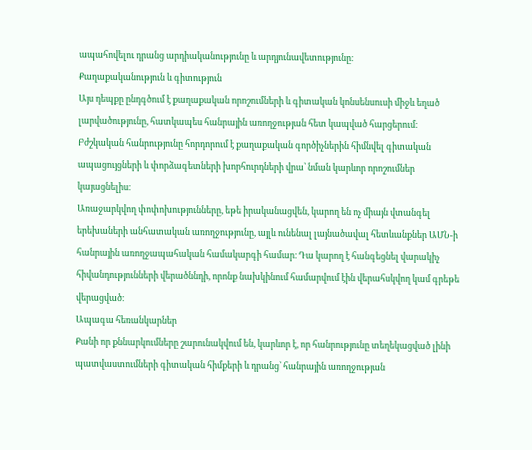ապահովելու դրանց արդիականությունը և արդյունավետությունը։
Քաղաքականություն և գիտություն
Այս դեպքը ընդգծում է քաղաքական որոշումների և գիտական կոնսենսուսի միջև եղած լարվածությունը, հատկապես հանրային առողջության հետ կապված հարցերում։ Բժշկական հանրությունը հորդորում է քաղաքական գործիչներին հիմնվել գիտական ապացույցների և փորձագետների խորհուրդների վրա՝ նման կարևոր որոշումներ կայացնելիս։
Առաջարկվող փոփոխությունները, եթե իրականացվեն, կարող են ոչ միայն վտանգել երեխաների անհատական առողջությունը, այլև ունենալ լայնածավալ հետևանքներ ԱՄՆ-ի հանրային առողջապահական համակարգի համար։ Դա կարող է հանգեցնել վարակիչ հիվանդությունների վերածննդի, որոնք նախկինում համարվում էին վերահսկվող կամ գրեթե վերացված։
Ապագա հեռանկարներ
Քանի որ քննարկումները շարունակվում են, կարևոր է, որ հանրությունը տեղեկացված լինի պատվաստումների գիտական հիմքերի և դրանց՝ հանրային առողջության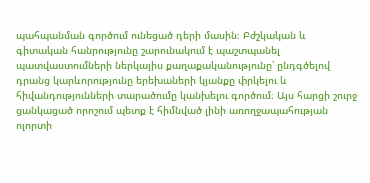պահպանման գործում ունեցած դերի մասին։ Բժշկական և գիտական հանրությունը շարունակում է պաշտպանել պատվաստումների ներկայիս քաղաքականությունը՝ ընդգծելով դրանց կարևորությունը երեխաների կյանքը փրկելու և հիվանդությունների տարածումը կանխելու գործում։ Այս հարցի շուրջ ցանկացած որոշում պետք է հիմնված լինի առողջապահության ոլորտի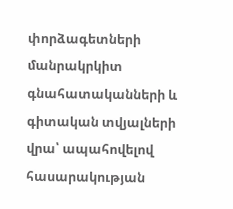փորձագետների մանրակրկիտ գնահատականների և գիտական տվյալների վրա՝ ապահովելով հասարակության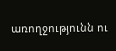առողջությունն ու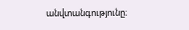անվտանգությունը։